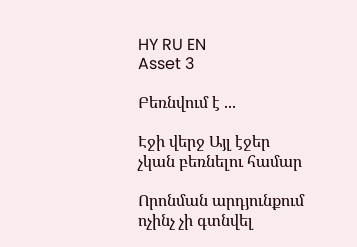HY RU EN
Asset 3

Բեռնվում է ...

Էջի վերջ Այլ էջեր չկան բեռնելու համար

Որոնման արդյունքում ոչինչ չի գտնվել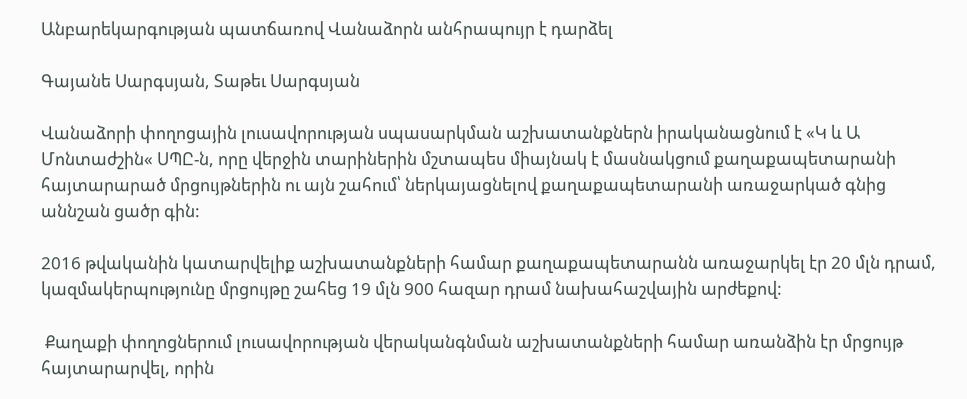Անբարեկարգության պատճառով Վանաձորն անհրապույր է դարձել

Գայանե Սարգսյան, Տաթեւ Սարգսյան

Վանաձորի փողոցային լուսավորության սպասարկման աշխատանքներն իրականացնում է «Կ և Ա Մոնտաժշին« ՍՊԸ-ն, որը վերջին տարիներին մշտապես միայնակ է մասնակցում քաղաքապետարանի հայտարարած մրցույթներին ու այն շահում՝ ներկայացնելով քաղաքապետարանի առաջարկած գնից աննշան ցածր գին:

2016 թվականին կատարվելիք աշխատանքների համար քաղաքապետարանն առաջարկել էր 20 մլն դրամ, կազմակերպությունը մրցույթը շահեց 19 մլն 900 հազար դրամ նախահաշվային արժեքով:

 Քաղաքի փողոցներում լուսավորության վերականգնման աշխատանքների համար առանձին էր մրցույթ հայտարարվել, որին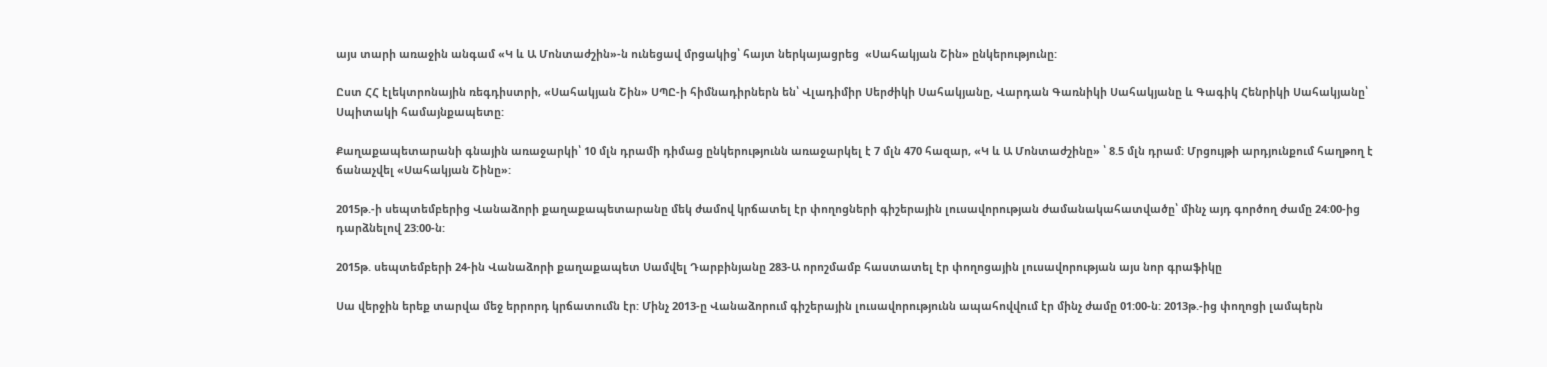այս տարի առաջին անգամ «Կ և Ա Մոնտաժշին»-ն ունեցավ մրցակից՝ հայտ ներկայացրեց  «Սահակյան Շին» ընկերությունը:

Ըստ ՀՀ էլեկտրոնային ռեգդիստրի, «Սահակյան Շին» ՍՊԸ-ի հիմնադիրներն են՝ Վլադիմիր Սերժիկի Սահակյանը, Վարդան Գառնիկի Սահակյանը և Գագիկ Հենրիկի Սահակյանը՝ Սպիտակի համայնքապետը:

Քաղաքապետարանի գնային առաջարկի՝ 10 մլն դրամի դիմաց ընկերությունն առաջարկել է 7 մլն 470 հազար, «Կ և Ա Մոնտաժշինը» ՝ 8.5 մլն դրամ: Մրցույթի արդյունքում հաղթող է ճանաչվել «Սահակյան Շինը»:

2015թ.-ի սեպտեմբերից Վանաձորի քաղաքապետարանը մեկ ժամով կրճատել էր փողոցների գիշերային լուսավորության ժամանակահատվածը՝ մինչ այդ գործող ժամը 24:00-ից դարձնելով 23:00-ն:

2015թ. սեպտեմբերի 24-ին Վանաձորի քաղաքապետ Սամվել Դարբինյանը 283-Ա որոշմամբ հաստատել էր փողոցային լուսավորության այս նոր գրաֆիկը

Սա վերջին երեք տարվա մեջ երրորդ կրճատումն էր: Մինչ 2013-ը Վանաձորում գիշերային լուսավորությունն ապահովվում էր մինչ ժամը 01:00-ն: 2013թ.-ից փողոցի լամպերն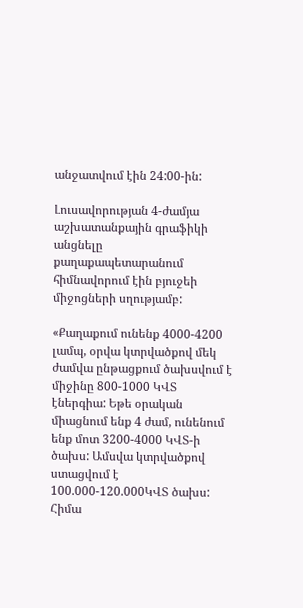անջատվում էին 24:00-ին:

Լուսավորության 4-ժամյա աշխատանքային գրաֆիկի անցնելը քաղաքապետարանում հիմնավորում էին բյուջեի միջոցների սղությամբ:

«Քաղաքում ունենք 4000-4200 լամպ, օրվա կտրվածքով մեկ ժամվա ընթացքում ծախսվում է  միջինը 800-1000 ԿՎՏ էներգիա: Եթե օրական միացնում ենք 4 ժամ, ունենում ենք մոտ 3200-4000 ԿՎՏ-ի ծախս: Ամսվա կտրվածքով ստացվում է 100.000-120.000ԿՎՏ ծախս: Հիմա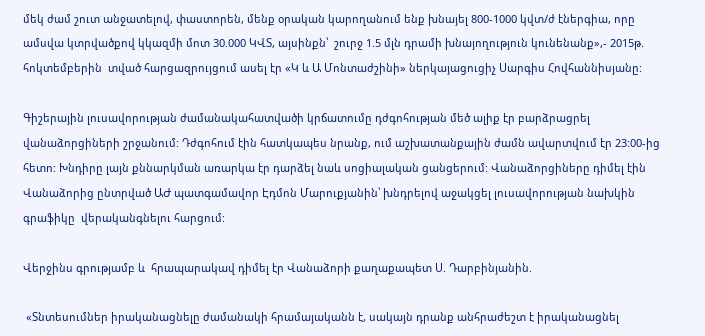մեկ ժամ շուտ անջատելով, փաստորեն, մենք օրական կարողանում ենք խնայել 800-1000 կվտ/ժ էներգիա, որը ամսվա կտրվածքով կկազմի մոտ 30.000 ԿՎՏ, այսինքն՝  շուրջ 1.5 մլն դրամի խնայողություն կունենանք»,- 2015թ. հոկտեմբերին  տված հարցազրույցում ասել էր «Կ և Ա Մոնտաժշինի» ներկայացուցիչ Սարգիս Հովհաննիսյանը:

Գիշերային լուսավորության ժամանակահատվածի կրճատումը դժգոհության մեծ ալիք էր բարձրացրել վանաձորցիների շրջանում: Դժգոհում էին հատկապես նրանք, ում աշխատանքային ժամն ավարտվում էր 23:00-ից հետո: Խնդիրը լայն քննարկման առարկա էր դարձել նաև սոցիալական ցանցերում: Վանաձորցիները դիմել էին Վանաձորից ընտրված ԱԺ պատգամավոր Էդմոն Մարուքյանին՝ խնդրելով աջակցել լուսավորության նախկին գրաֆիկը  վերականգնելու հարցում:

Վերջինս գրությամբ և  հրապարակավ դիմել էր Վանաձորի քաղաքապետ Ս. Դարբինյանին.

 «Տնտեսումներ իրականացնելը ժամանակի հրամայականն է, սակայն դրանք անհրաժեշտ է իրականացնել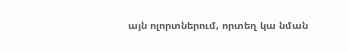այն ոլորտներում, որտեղ կա նման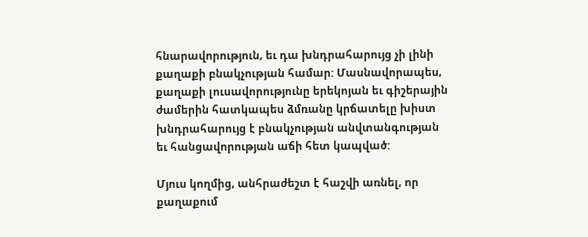հնարավորություն, եւ դա խնդրահարույց չի լինի քաղաքի բնակչության համար: Մասնավորապես, քաղաքի լուսավորությունը երեկոյան եւ գիշերային ժամերին հատկապես ձմռանը կրճատելը խիստ խնդրահարույց է բնակչության անվտանգության եւ հանցավորության աճի հետ կապված:

Մյուս կողմից, անհրաժեշտ է հաշվի առնել, որ քաղաքում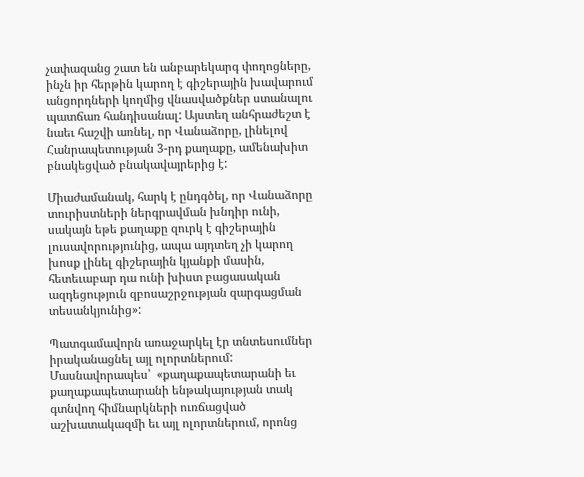չափազանց շատ են անբարեկարգ փողոցները, ինչն իր հերթին կարող է գիշերային խավարում անցորդների կողմից վնասվածքներ ստանալու պատճառ հանդիսանալ: Այստեղ անհրաժեշտ է նաեւ հաշվի առնել, որ Վանաձորը, լինելով Հանրապետության 3-րդ քաղաքը, ամենախիտ բնակեցված բնակավայրերից է:

Միաժամանակ, հարկ է ընդգծել, որ Վանաձորը տուրիստների ներգրավման խնդիր ունի, սակայն եթե քաղաքը զուրկ է գիշերային լուսավորությունից, ապա այդտեղ չի կարող խոսք լինել գիշերային կյանքի մասին, հետեւաբար դա ունի խիստ բացասական ազդեցություն զբոսաշրջության զարգացման տեսանկյունից»:

Պատգամավորն առաջարկել էր տնտեսումներ իրականացնել այլ ոլորտներում: Մասնավորապես՝  «քաղաքապետարանի եւ քաղաքապետարանի ենթակայության տակ գտնվող հիմնարկների ուռճացված աշխատակազմի եւ այլ ոլորտներում, որոնց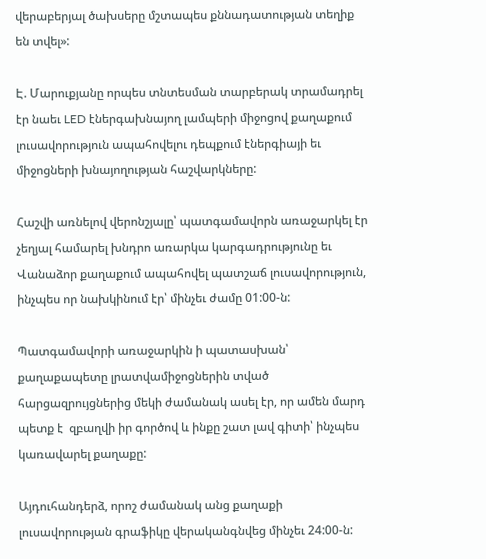վերաբերյալ ծախսերը մշտապես քննադատության տեղիք են տվել»:

Է. Մարուքյանը որպես տնտեսման տարբերակ տրամադրել էր նաեւ LED էներգախնայող լամպերի միջոցով քաղաքում լուսավորություն ապահովելու դեպքում էներգիայի եւ միջոցների խնայողության հաշվարկները:

Հաշվի առնելով վերոնշյալը՝ պատգամավորն առաջարկել էր չեղյալ համարել խնդրո առարկա կարգադրությունը եւ Վանաձոր քաղաքում ապահովել պատշաճ լուսավորություն, ինչպես որ նախկինում էր՝ մինչեւ ժամը 01:00-ն:

Պատգամավորի առաջարկին ի պատասխան՝ քաղաքապետը լրատվամիջոցներին տված հարցազրույցներից մեկի ժամանակ ասել էր, որ ամեն մարդ պետք է  զբաղվի իր գործով և ինքը շատ լավ գիտի՝ ինչպես կառավարել քաղաքը:

Այդուհանդերձ, որոշ ժամանակ անց քաղաքի լուսավորության գրաֆիկը վերականգնվեց մինչեւ 24:00-ն: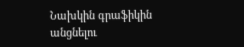Նախկին գրաֆիկին անցնելու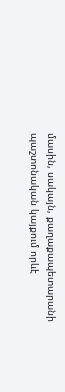մասին, սակայն, քաղաքապետարանի պաշտոնական կայքում որևէ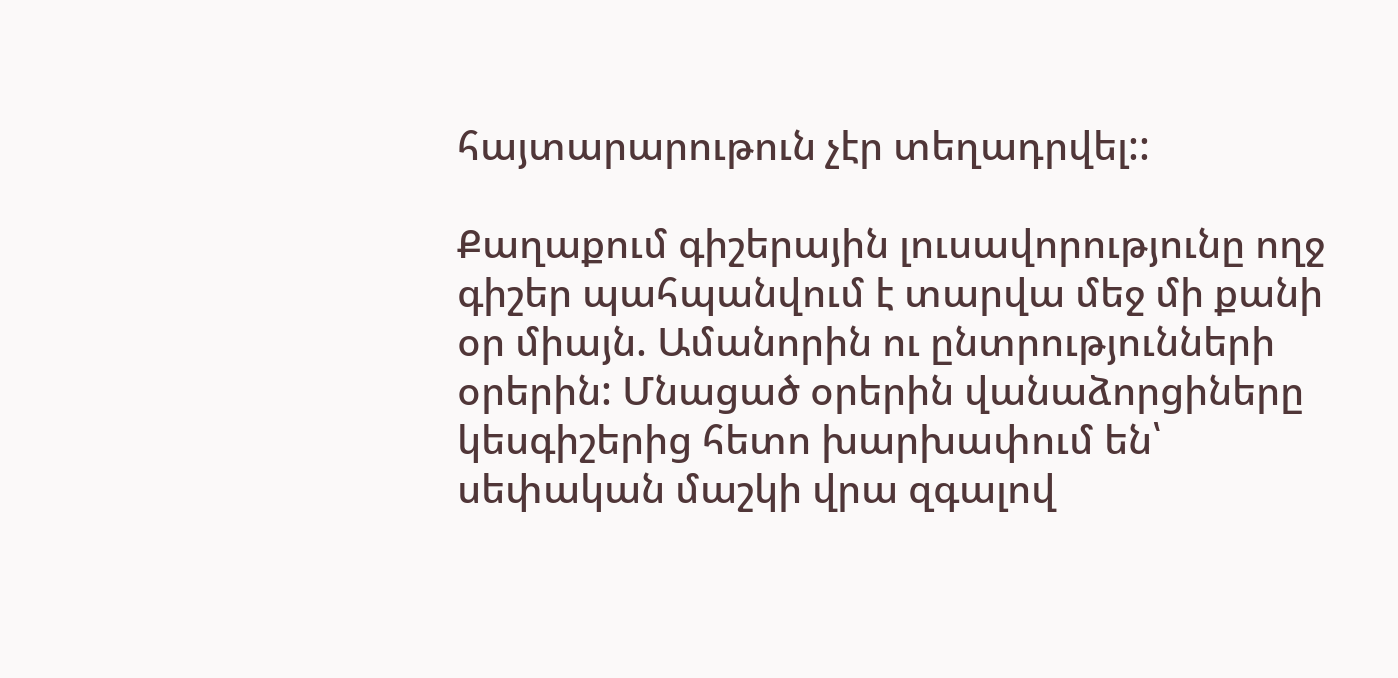հայտարարութուն չէր տեղադրվել::

Քաղաքում գիշերային լուսավորությունը ողջ գիշեր պահպանվում է տարվա մեջ մի քանի օր միայն. Ամանորին ու ընտրությունների օրերին: Մնացած օրերին վանաձորցիները կեսգիշերից հետո խարխափում են՝ սեփական մաշկի վրա զգալով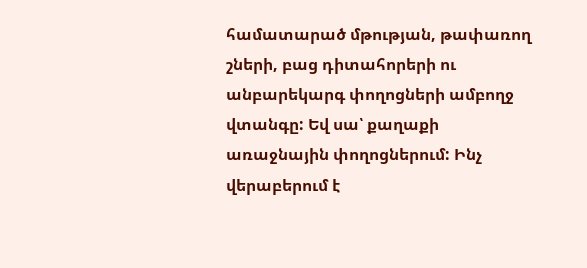համատարած մթության, թափառող շների, բաց դիտահորերի ու անբարեկարգ փողոցների ամբողջ վտանգը: Եվ սա՝ քաղաքի առաջնային փողոցներում: Ինչ վերաբերում է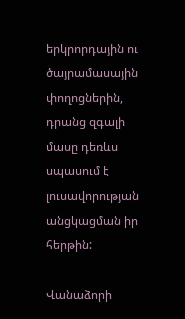երկրորդային ու ծայրամասային փողոցներին, դրանց զգալի մասը դեռևս սպասում է լուսավորության անցկացման իր հերթին:

Վանաձորի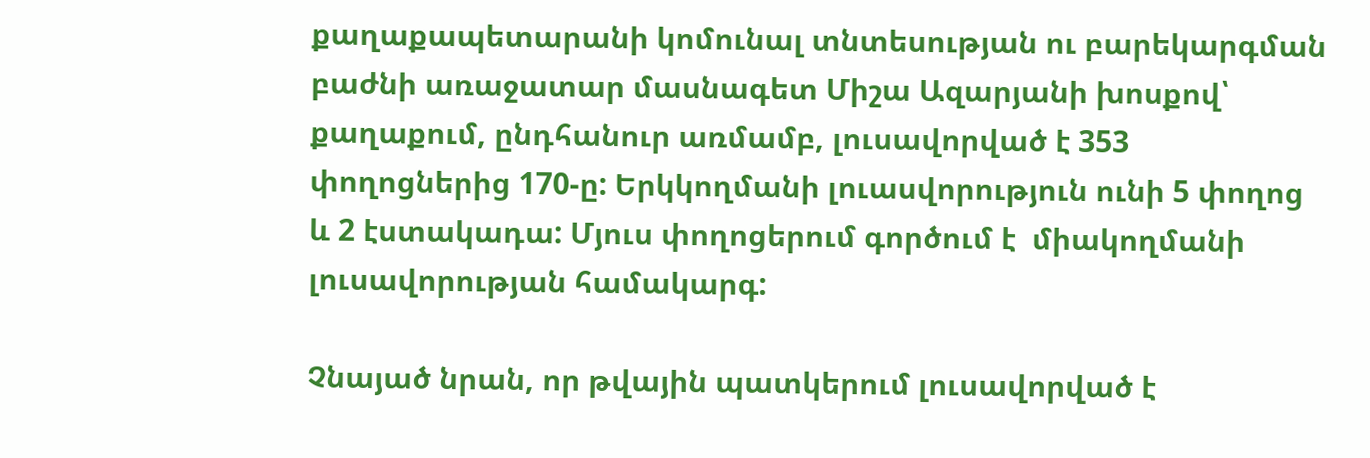քաղաքապետարանի կոմունալ տնտեսության ու բարեկարգման բաժնի առաջատար մասնագետ Միշա Ազարյանի խոսքով՝ քաղաքում, ընդհանուր առմամբ, լուսավորված է 353 փողոցներից 170-ը: Երկկողմանի լուասվորություն ունի 5 փողոց և 2 էստակադա: Մյուս փողոցերում գործում է  միակողմանի լուսավորության համակարգ:

Չնայած նրան, որ թվային պատկերում լուսավորված է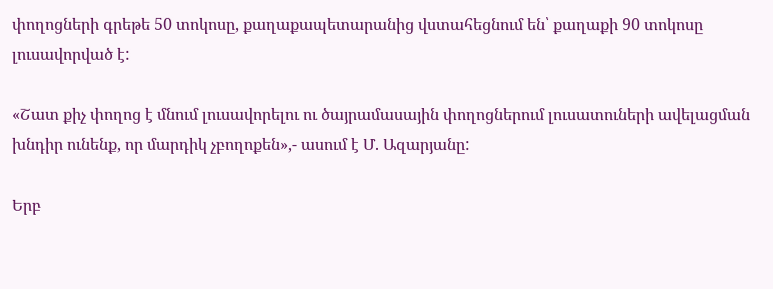փողոցների գրեթե 50 տոկոսը, քաղաքապետարանից վստահեցնում են՝ քաղաքի 90 տոկոսը լուսավորված է:

«Շատ քիչ փողոց է մնում լուսավորելու ու ծայրամասային փողոցներում լուսատուների ավելացման խնդիր ունենք, որ մարդիկ չբողոքեն»,- ասում է Մ. Ազարյանը:

Երբ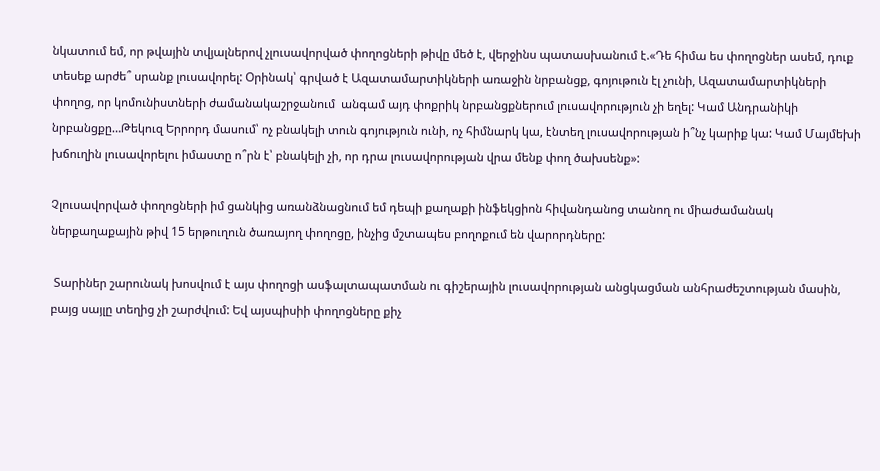նկատում եմ, որ թվային տվյալներով չլուսավորված փողոցների թիվը մեծ է, վերջինս պատասխանում է.«Դե հիմա ես փողոցներ ասեմ, դուք տեսեք արժե՞ սրանք լուսավորել: Օրինակ՝ գրված է Ազատամարտիկների առաջին նրբանցք, գոյութուն էլ չունի, Ազատամարտիկների փողոց, որ կոմունիստների ժամանակաշրջանում  անգամ այդ փոքրիկ նրբանցքներում լուսավորություն չի եղել: Կամ Անդրանիկի նրբանցքը…Թեկուզ Երրորդ մասում՝ ոչ բնակելի տուն գոյություն ունի, ոչ հիմնարկ կա, էնտեղ լուսավորության ի՞նչ կարիք կա: Կամ Մայմեխի խճուղին լուսավորելու իմաստը ո՞րն է՝ բնակելի չի, որ դրա լուսավորության վրա մենք փող ծախսենք»:

Չլուսավորված փողոցների իմ ցանկից առանձնացնում եմ դեպի քաղաքի ինֆեկցիոն հիվանդանոց տանող ու միաժամանակ ներքաղաքային թիվ 15 երթուղուն ծառայող փողոցը, ինչից մշտապես բողոքում են վարորդները:

 Տարիներ շարունակ խոսվում է այս փողոցի ասֆալտապատման ու գիշերային լուսավորության անցկացման անհրաժեշտության մասին, բայց սայլը տեղից չի շարժվում: Եվ այսպիսիի փողոցները քիչ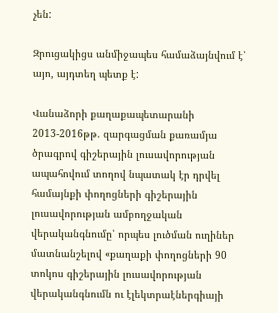չեն:

Զրուցակիցս անմիջապես համաձայնվում է՝ այո, այդտեղ պետք է:

Վանաձորի քաղաքապետարանի 2013-2016թթ. զարգացման քառամյա ծրագրով գիշերային լուսավորության ապահովում տողով նպատակ էր դրվել համայնքի փողոցների գիշերային լուսավորության ամբողջական վերականգնումը՝ որպես լուծման ուղիներ մատնանշելով «քաղաքի փողոցների 90 տոկոս գիշերային լուսավորության վերականգնումն ու էլեկտրաէներգիայի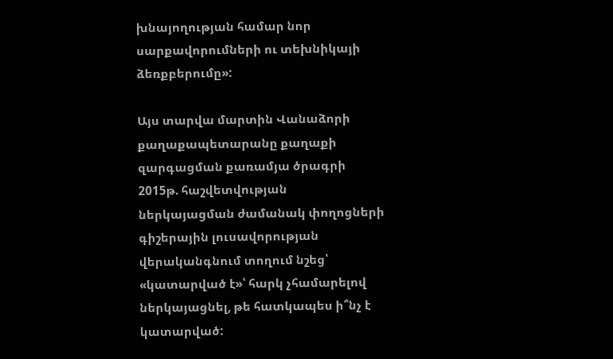խնայողության համար նոր սարքավորումների ու տեխնիկայի ձեռքբերումը»:

Այս տարվա մարտին Վանաձորի քաղաքապետարանը քաղաքի զարգացման քառամյա ծրագրի 2015թ. հաշվետվության ներկայացման ժամանակ փողոցների գիշերային լուսավորության վերականգնում տողում նշեց՝ «կատարված է»՝ հարկ չհամարելով ներկայացնել, թե հատկապես ի՞նչ է կատարված: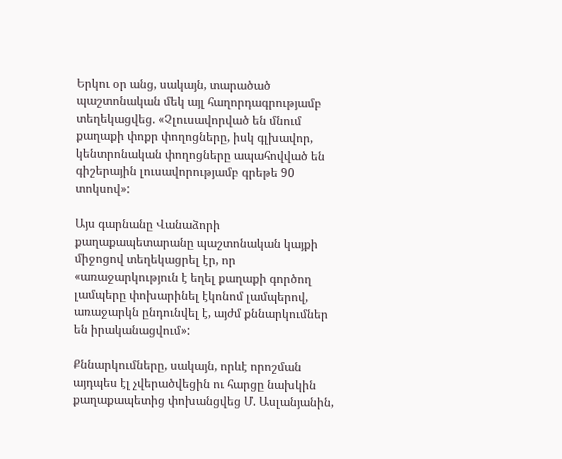Երկու օր անց, սակայն, տարածած պաշտոնական մեկ այլ հաղորդագրությամբ տեղեկացվեց. «Չլուսավորված են մնում քաղաքի փոքր փողոցները, իսկ գլխավոր, կենտրոնական փողոցները ապահովված են գիշերային լուսավորությամբ գրեթե 90 տոկսով»:

Այս գարնանը Վանաձորի քաղաքապետարանը պաշտոնական կայքի միջոցով տեղեկացրել էր, որ «առաջարկություն է եղել քաղաքի գործող լամպերը փոխարինել էկոնոմ լամպերով, առաջարկն ընդունվել է, այժմ քննարկումներ են իրականացվում»:

Քննարկումները, սակայն, որևէ որոշման այդպես էլ չվերածվեցին ու հարցը նախկին քաղաքապետից փոխանցվեց Մ. Ասլանյանին,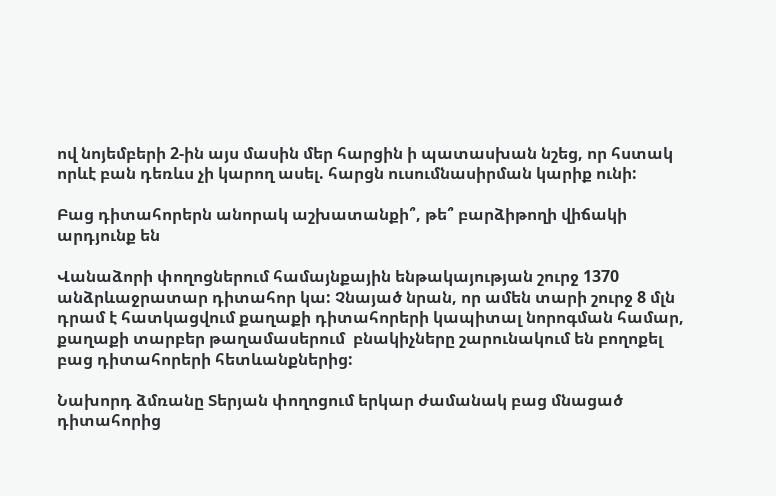ով նոյեմբերի 2-ին այս մասին մեր հարցին ի պատասխան նշեց, որ հստակ որևէ բան դեռևս չի կարող ասել. հարցն ուսումնասիրման կարիք ունի:

Բաց դիտահորերն անորակ աշխատանքի՞, թե՞ բարձիթողի վիճակի արդյունք են

Վանաձորի փողոցներում համայնքային ենթակայության շուրջ 1370 անձրևաջրատար դիտահոր կա: Չնայած նրան, որ ամեն տարի շուրջ 8 մլն դրամ է հատկացվում քաղաքի դիտահորերի կապիտալ նորոգման համար, քաղաքի տարբեր թաղամասերում  բնակիչները շարունակում են բողոքել բաց դիտահորերի հետևանքներից:

Նախորդ ձմռանը Տերյան փողոցում երկար ժամանակ բաց մնացած դիտահորից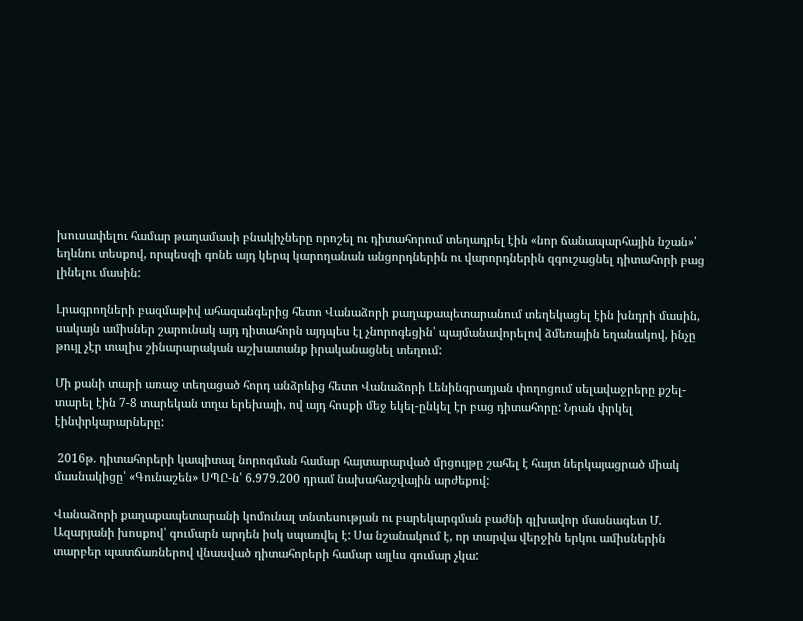խուսափելու համար թաղամասի բնակիչները որոշել ու դիտահորում տեղադրել էին «նոր ճանապարհային նշան»՝ եղևնու տեսքով, որպեսզի գոնե այդ կերպ կարողանան անցորդներին ու վարորդներին զգուշացնել դիտահորի բաց լինելու մասին:

Լրագրողների բազմաթիվ ահազանգերից հետո Վանաձորի քաղաքապետարանում տեղեկացել էին խնդրի մասին, սակայն ամիսներ շարունակ այդ դիտահորն այդպես էլ չնորոգեցին՝ պայմանավորելով ձմեռային եղանակով, ինչը թույլ չէր տալիս շինարարական աշխատանք իրականացնել տեղում:

Մի քանի տարի առաջ տեղացած հորդ անձրևից հետո Վանաձորի Լենինգրադյան փողոցում սելավաջրերը քշել-տարել էին 7-8 տարեկան տղա երեխայի, ով այդ հոսքի մեջ եկել-ընկել էր բաց դիտահորը: Նրան փրկել էինփրկարարները:

 2016թ. դիտահորերի կապիտալ նորոգման համար հայտարարված մրցույթը շահել է հայտ ներկայացրած միակ մասնակիցը՝ «Գունաշեն» ՍՊԸ-ն՝ 6.979.200 դրամ նախահաշվային արժեքով:

Վանաձորի քաղաքապետարանի կոմունալ տնտեսության ու բարեկարգման բաժնի գլխավոր մասնագետ Մ. Ազարյանի խոսքով՝ գումարն արդեն իսկ սպառվել է: Սա նշանակում է, որ տարվա վերջին երկու ամիսներին տարբեր պատճառներով վնասված դիտահորերի համար այլևս գումար չկա: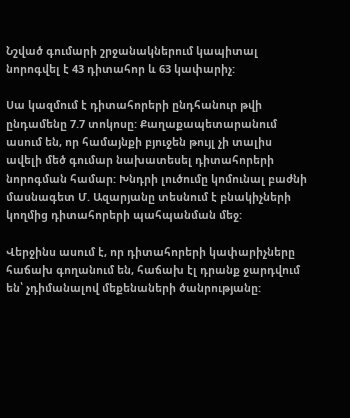Նշված գումարի շրջանակներում կապիտալ նորոգվել է 43 դիտահոր և 63 կափարիչ:

Սա կազմում է դիտահորերի ընդհանուր թվի ընդամենը 7.7 տոկոսը: Քաղաքապետարանում ասում են, որ համայնքի բյուջեն թույլ չի տալիս ավելի մեծ գումար նախատեսել դիտահորերի նորոգման համար: Խնդրի լուծումը կոմունալ բաժնի մասնագետ Մ. Ազարյանը տեսնում է բնակիչների կողմից դիտահորերի պահպանման մեջ:

Վերջինս ասում է, որ դիտահորերի կափարիչները հաճախ գողանում են, հաճախ էլ դրանք ջարդվում են՝ չդիմանալով մեքենաների ծանրությանը: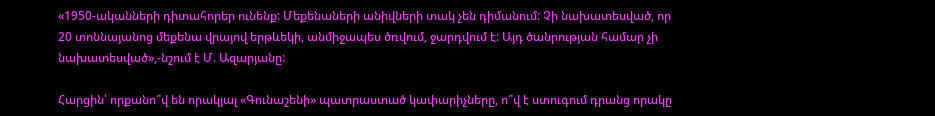«1950-ականների դիտահորեր ունենք: Մեքենաների անիվների տակ չեն դիմանում: Չի նախատեսված, որ 20 տոննայանոց մեքենա վրայով երթևեկի, անմիջապես ծռվում, ջարդվում է: Այդ ծանրության համար չի նախատեսված»,-նշում է Մ. Ազարյանը:

Հարցին՝ որքանո՞վ են որակյալ «Գունաշենի» պատրաստած կափարիչները, ո՞վ է ստուգում դրանց որակը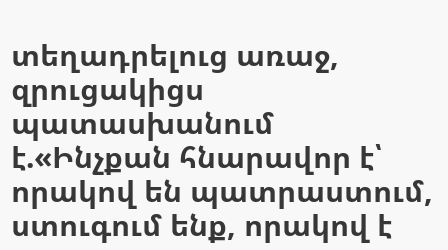տեղադրելուց առաջ, զրուցակիցս պատասխանում է.«Ինչքան հնարավոր է՝ որակով են պատրաստում, ստուգում ենք, որակով է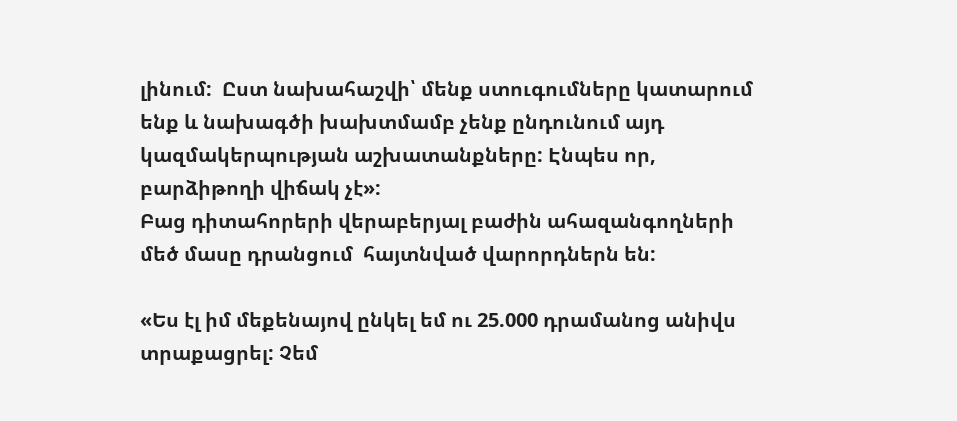լինում:  Ըստ նախահաշվի՝ մենք ստուգումները կատարում ենք և նախագծի խախտմամբ չենք ընդունում այդ կազմակերպության աշխատանքները: Էնպես որ, բարձիթողի վիճակ չէ»:
Բաց դիտահորերի վերաբերյալ բաժին ահազանգողների մեծ մասը դրանցում  հայտնված վարորդներն են:

«Ես էլ իմ մեքենայով ընկել եմ ու 25.000 դրամանոց անիվս տրաքացրել: Չեմ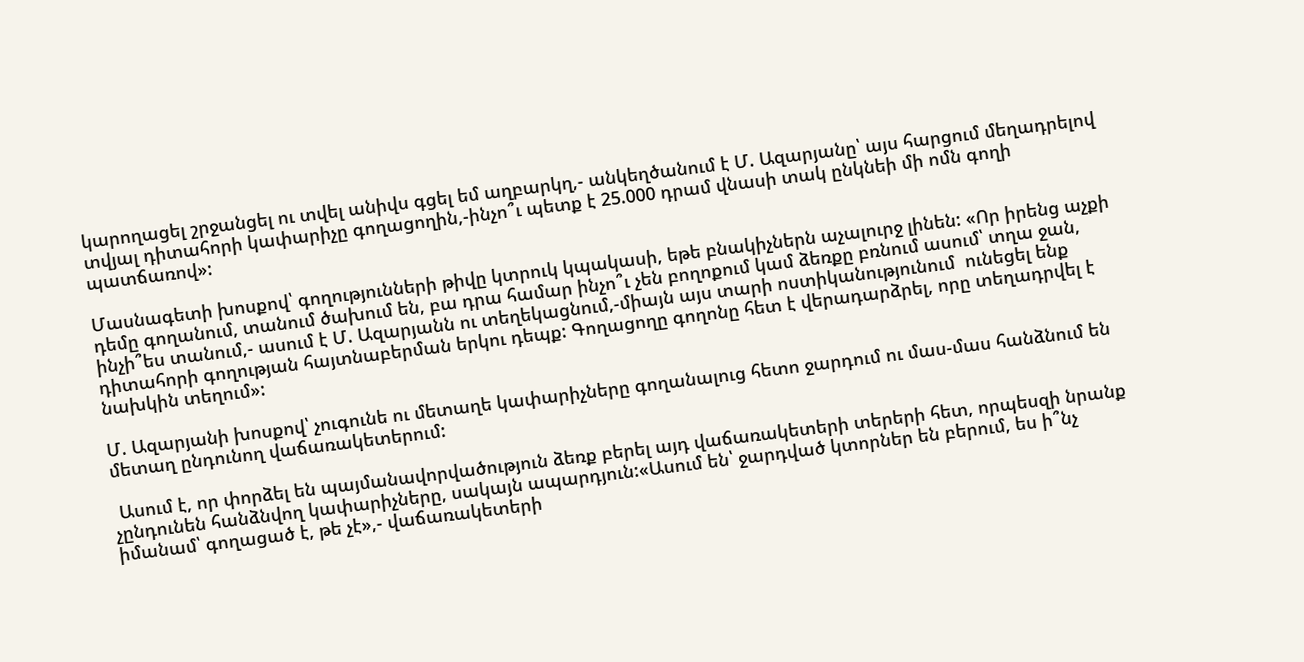կարողացել շրջանցել ու տվել անիվս գցել եմ աղբարկղ,- անկեղծանում է Մ. Ազարյանը՝ այս հարցում մեղադրելով տվյալ դիտահորի կափարիչը գողացողին,-ինչո՞ւ պետք է 25.000 դրամ վնասի տակ ընկնեի մի ոմն գողի պատճառով»:

Մասնագետի խոսքով՝ գողությունների թիվը կտրուկ կպակասի, եթե բնակիչներն աչալուրջ լինեն: «Որ իրենց աչքի դեմը գողանում, տանում ծախում են, բա դրա համար ինչո՞ւ չեն բողոքում կամ ձեռքը բռնում ասում՝ տղա ջան, ինչի՞ես տանում,- ասում է Մ. Ազարյանն ու տեղեկացնում,-միայն այս տարի ոստիկանությունում  ունեցել ենք դիտահորի գողության հայտնաբերման երկու դեպք: Գողացողը գողոնը հետ է վերադարձրել, որը տեղադրվել է նախկին տեղում»:

Մ. Ազարյանի խոսքով՝ չուգունե ու մետաղե կափարիչները գողանալուց հետո ջարդում ու մաս-մաս հանձնում են մետաղ ընդունող վաճառակետերում:

 Ասում է, որ փորձել են պայմանավորվածություն ձեռք բերել այդ վաճառակետերի տերերի հետ, որպեսզի նրանք չընդունեն հանձնվող կափարիչները, սակայն ապարդյուն:«Ասում են՝ ջարդված կտորներ են բերում, ես ի՞նչ իմանամ՝ գողացած է, թե չէ»,- վաճառակետերի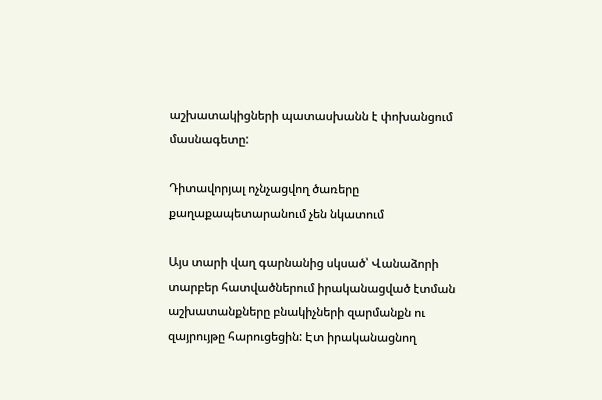աշխատակիցների պատասխանն է փոխանցում մասնագետը:

Դիտավորյալ ոչնչացվող ծառերը քաղաքապետարանում չեն նկատում

Այս տարի վաղ գարնանից սկսած՝ Վանաձորի տարբեր հատվածներում իրականացված էտման աշխատանքները բնակիչների զարմանքն ու զայրույթը հարուցեցին: Էտ իրականացնող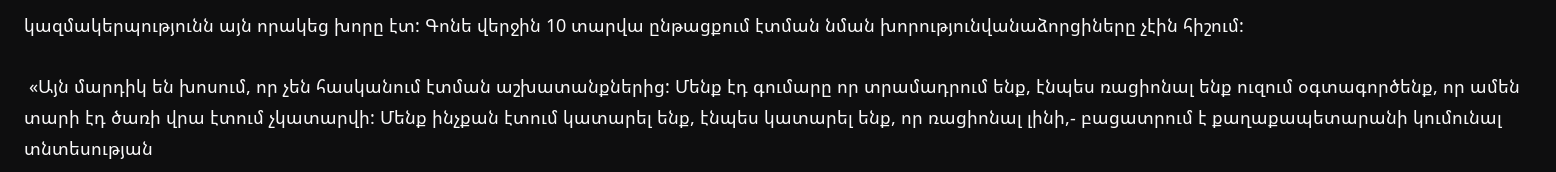կազմակերպությունն այն որակեց խորը էտ: Գոնե վերջին 10 տարվա ընթացքում էտման նման խորությունվանաձորցիները չէին հիշում:

 «Այն մարդիկ են խոսում, որ չեն հասկանում էտման աշխատանքներից: Մենք էդ գումարը որ տրամադրում ենք, էնպես ռացիոնալ ենք ուզում օգտագործենք, որ ամեն տարի էդ ծառի վրա էտում չկատարվի: Մենք ինչքան էտում կատարել ենք, էնպես կատարել ենք, որ ռացիոնալ լինի,- բացատրում է քաղաքապետարանի կումունալ տնտեսության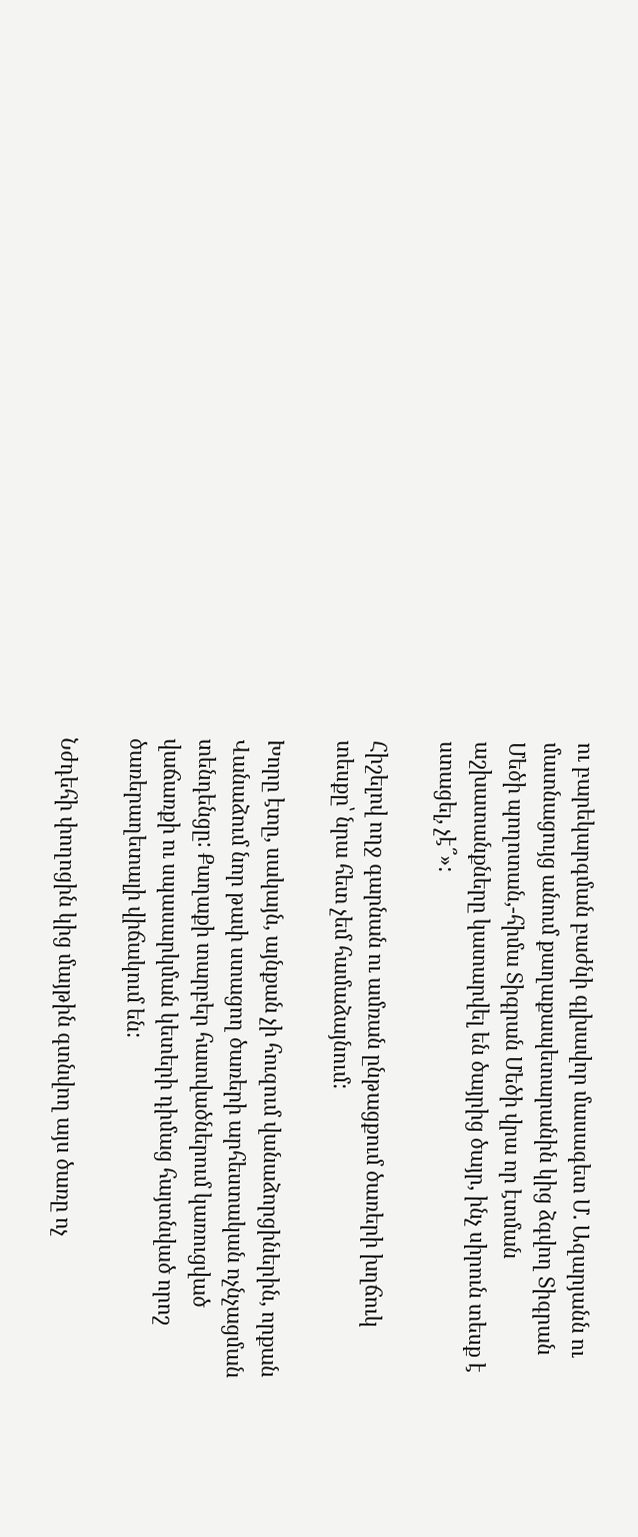ու բարեկարգման բաժնի գլխավոր մասագետ Մ. Ազարյանն ու մատնացույց անում քաղաքապետարանին կից ձգվող Տիգրան Մեծի պողոտան,-հիմա Տիգրան Մեծի վրա որ էտման աշխատանքները կատարվել են ծայրից ծայր, ինչ սիրուն տեսք է ստացել, չէ՞»:

Հիշելով ողջ գարնան ու ամռան ընթացքում ծառերի խղճուկ տեսքը՝ նրա հետ չեմ համաձայնում:

Խորը էտը, սակայն, այնքան չի հուզում վանաձորցիներին, որքան Վանաձում նոր թափ ստացող ծառերի արհեստական ոչնչացման տենդենցը: Քաղաքի տարբեր հատվածներում կառուցված վաճառքի ու սպասարկման կետերի դիմաց հայտնված որոշ ծառերաղետալի վիճակում են:

Նժդեհի փողոցին կից մայթին գտնվող այս ծառը ոչ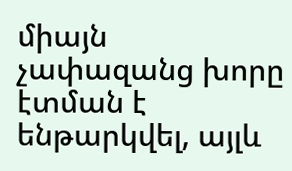միայն չափազանց խորը էտման է ենթարկվել, այլև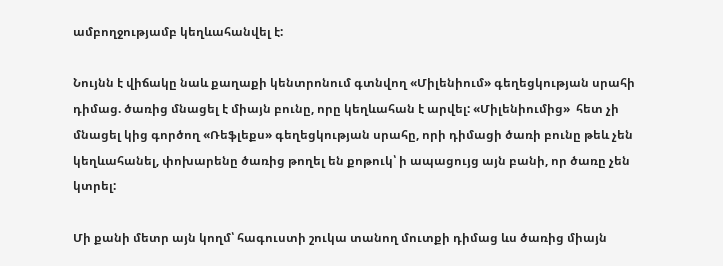ամբողջությամբ կեղևահանվել է:

Նույնն է վիճակը նաև քաղաքի կենտրոնում գտնվող «Միլենիում» գեղեցկության սրահի դիմաց. ծառից մնացել է միայն բունը, որը կեղևահան է արվել: «Միլենիումից»  հետ չի մնացել կից գործող «Ռեֆլեքս» գեղեցկության սրահը, որի դիմացի ծառի բունը թեև չեն կեղևահանել, փոխարենը ծառից թողել են քոթուկ՝ ի ապացույց այն բանի, որ ծառը չեն կտրել:

Մի քանի մետր այն կողմ՝ հագուստի շուկա տանող մուտքի դիմաց ևս ծառից միայն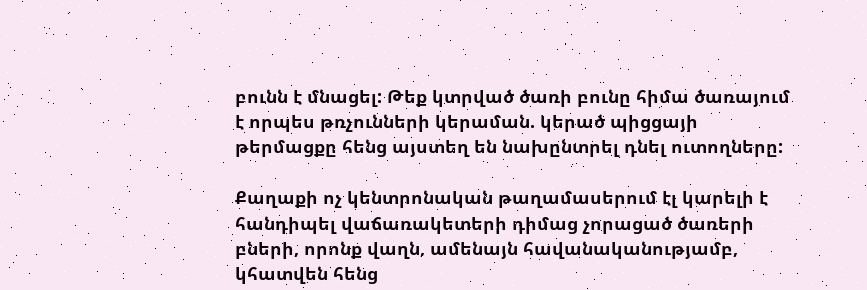բունն է մնացել: Թեք կտրված ծառի բունը հիմա ծառայում է որպես թռչունների կերաման. կերած պիցցայի թերմացքը հենց այստեղ են նախընտրել դնել ուտողները:

Քաղաքի ոչ կենտրոնական թաղամասերում էլ կարելի է հանդիպել վաճառակետերի դիմաց չորացած ծառերի բների, որոնք վաղն, ամենայն հավանականությամբ, կհատվեն հենց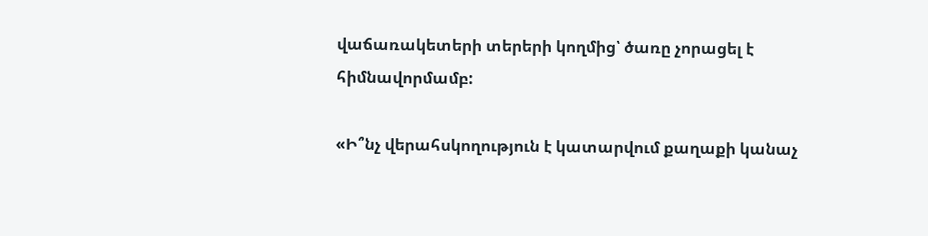վաճառակետերի տերերի կողմից՝ ծառը չորացել է հիմնավորմամբ:

«Ի՞նչ վերահսկողություն է կատարվում քաղաքի կանաչ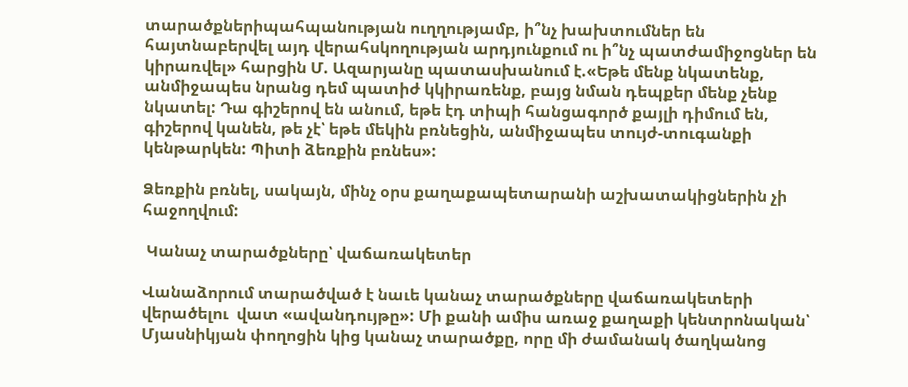տարածքներիպահպանության ուղղությամբ, ի՞նչ խախտումներ են հայտնաբերվել այդ վերահսկողության արդյունքում ու ի՞նչ պատժամիջոցներ են կիրառվել» հարցին Մ. Ազարյանը պատասխանում է.«Եթե մենք նկատենք, անմիջապես նրանց դեմ պատիժ կկիրառենք, բայց նման դեպքեր մենք չենք նկատել: Դա գիշերով են անում, եթե էդ տիպի հանցագործ քայլի դիմում են, գիշերով կանեն, թե չէ՝ եթե մեկին բռնեցին, անմիջապես տույժ-տուգանքի կենթարկեն: Պիտի ձեռքին բռնես»:

Ձեռքին բռնել, սակայն, մինչ օրս քաղաքապետարանի աշխատակիցներին չի հաջողվում:

 Կանաչ տարածքները՝ վաճառակետեր

Վանաձորում տարածված է նաւե կանաչ տարածքները վաճառակետերի վերածելու  վատ «ավանդույթը»: Մի քանի ամիս առաջ քաղաքի կենտրոնական՝ Մյասնիկյան փողոցին կից կանաչ տարածքը, որը մի ժամանակ ծաղկանոց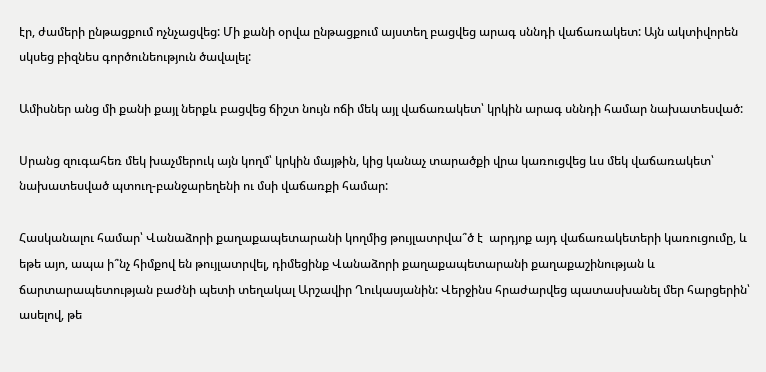էր, ժամերի ընթացքում ոչնչացվեց: Մի քանի օրվա ընթացքում այստեղ բացվեց արագ սննդի վաճառակետ: Այն ակտիվորեն սկսեց բիզնես գործունեություն ծավալել:

Ամիսներ անց մի քանի քայլ ներքև բացվեց ճիշտ նույն ոճի մեկ այլ վաճառակետ՝ կրկին արագ սննդի համար նախատեսված:

Սրանց զուգահեռ մեկ խաչմերուկ այն կողմ՝ կրկին մայթին, կից կանաչ տարածքի վրա կառուցվեց ևս մեկ վաճառակետ՝ նախատեսված պտուղ-բանջարեղենի ու մսի վաճառքի համար:

Հասկանալու համար՝ Վանաձորի քաղաքապետարանի կողմից թույլատրվա՞ծ է  արդյոք այդ վաճառակետերի կառուցումը, և եթե այո, ապա ի՞նչ հիմքով են թույլատրվել, դիմեցինք Վանաձորի քաղաքապետարանի քաղաքաշինության և ճարտարապետության բաժնի պետի տեղակալ Արշավիր Ղուկասյանին: Վերջինս հրաժարվեց պատասխանել մեր հարցերին՝ ասելով, թե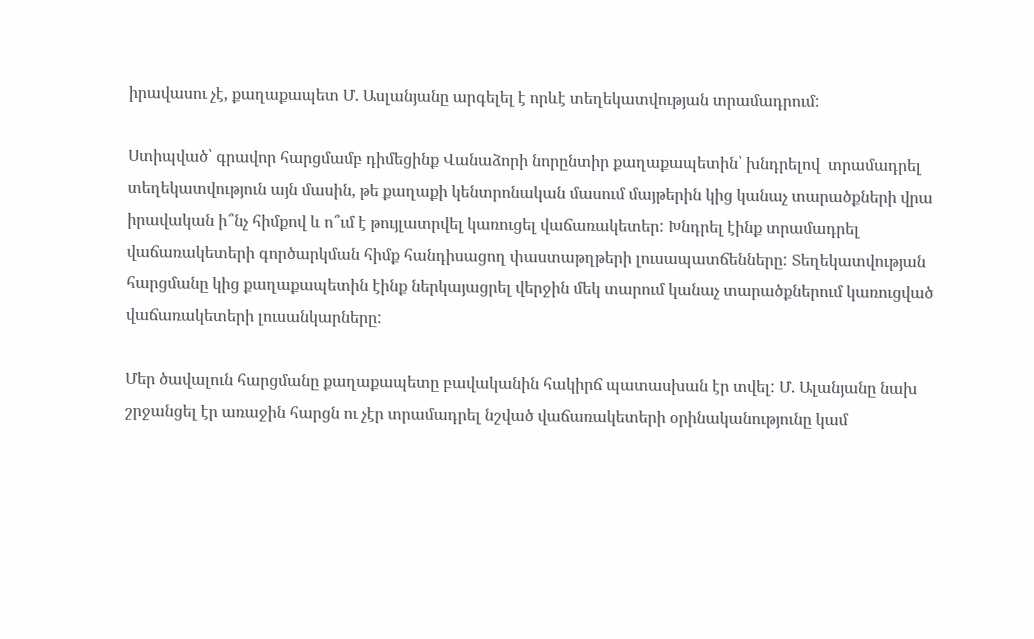իրավասու չէ, քաղաքապետ Մ. Ասլանյանը արգելել է որևէ տեղեկատվության տրամադրում:

Ստիպված՝ գրավոր հարցմամբ դիմեցինք Վանաձորի նորընտիր քաղաքապետին՝ խնդրելով  տրամադրել տեղեկատվություն այն մասին, թե քաղաքի կենտրոնական մասում մայթերին կից կանաչ տարածքների վրա իրավական ի՞նչ հիմքով և ո՞ւմ է թույլատրվել կառուցել վաճառակետեր: Խնդրել էինք տրամադրել վաճառակետերի գործարկման հիմք հանդիսացող փաստաթղթերի լուսապատճենները: Տեղեկատվության հարցմանը կից քաղաքապետին էինք ներկայացրել վերջին մեկ տարում կանաչ տարածքներում կառուցված վաճառակետերի լուսանկարները:

Մեր ծավալուն հարցմանը քաղաքապետը բավականին հակիրճ պատասխան էր տվել: Մ. Ալանյանը նախ շրջանցել էր առաջին հարցն ու չէր տրամադրել նշված վաճառակետերի օրինականությունը կամ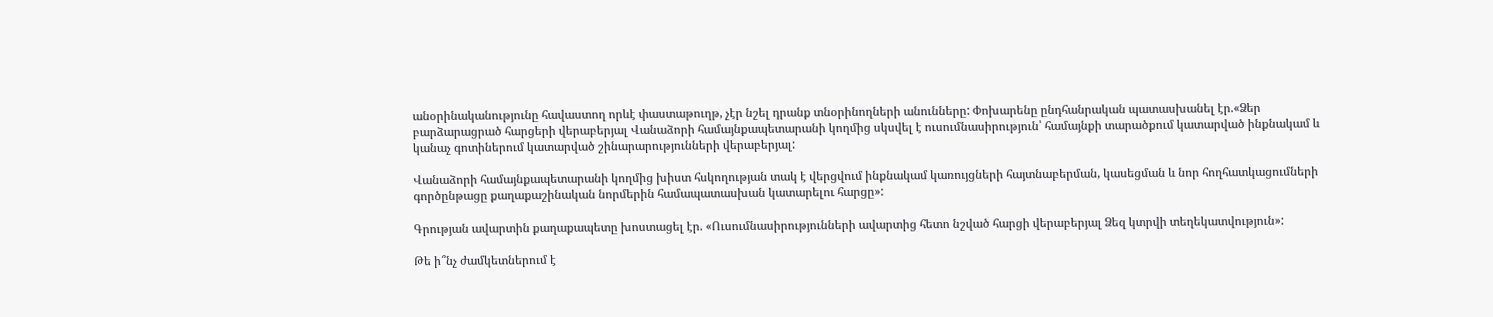անօրինականությունը հավաստող որևէ փաստաթուղթ, չէր նշել դրանք տնօրինողների անունները: Փոխարենը ընդհանրական պատասխանել էր.«Ձեր բարձարացրած հարցերի վերաբերյալ Վանաձորի համայնքապետարանի կողմից սկսվել է ուսումնասիրություն՝ համայնքի տարածքում կատարված ինքնակամ և կանաչ գոտիներում կատարված շինարարությունների վերաբերյալ:

Վանաձորի համայնքապետարանի կողմից խիստ հսկողության տակ է վերցվում ինքնակամ կառույցների հայտնաբերման, կասեցման և նոր հողհատկացումների գործընթացը քաղաքաշինական նորմերին համապատասխան կատարելու հարցը»:

Գրության ավարտին քաղաքապետը խոստացել էր. «Ուսումնասիրությունների ավարտից հետո նշված հարցի վերաբերյալ Ձեզ կտրվի տեղեկատվություն»:

Թե ի՞նչ ժամկետներում է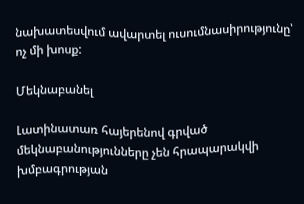նախատեսվում ավարտել ուսումնասիրությունը՝ ոչ մի խոսք:

Մեկնաբանել

Լատինատառ հայերենով գրված մեկնաբանությունները չեն հրապարակվի խմբագրության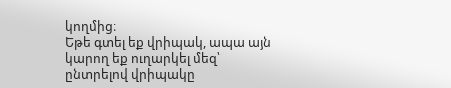կողմից։
Եթե գտել եք վրիպակ, ապա այն կարող եք ուղարկել մեզ՝ ընտրելով վրիպակը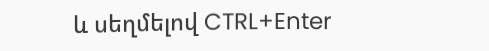և սեղմելով CTRL+Enter